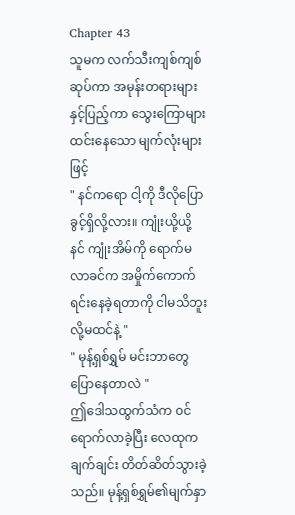Chapter 43
သူမက လက်သီးကျစ်ကျစ်ဆုပ်ကာ အမုန်းတရားများနှင့်ပြည့်ကာ သွေးကြောများထင်းနေသော မျက်လုံးများဖြင့်
" နင်ကရော ငါ့ကို ဒီလိုပြောခွင့်ရှိလို့လား။ ကျုံးယို့ယို့ နင် ကျုံးအိမ်ကို ရောက်မလာခင်က အမှိုက်ကောက်ရင်းနေခဲ့ရတာကို ငါမသိဘူးလို့မထင်နဲ့ "
" မုန့်ရှစ်ရွှမ် မင်းဘာတွေပြောနေတာလဲ "
ဤဒေါသထွက်သံက ၀င်ရောက်လာခဲ့ပြီး လေထုက ချက်ချင်း တိတ်ဆိတ်သွားခဲ့သည်။ မုန့်ရှစ်ရွှမ်၏မျက်နှာ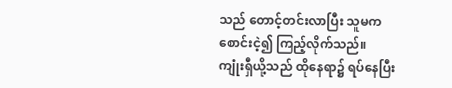သည် တောင့်တင်းလာပြီး သူမက စောင်းငဲ့၍ ကြည့်လိုက်သည်။
ကျုံးရှီယို့သည် ထိုနေရာ၌ ရပ်နေပြီး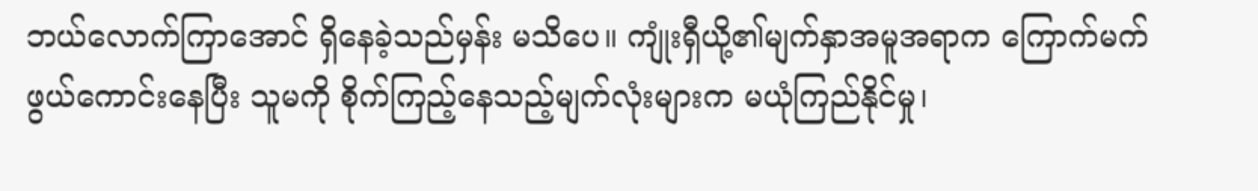ဘယ်လောက်ကြာအောင် ရှိနေခဲ့သည်မှန်း မသိပေ။ ကျုံးရှီယို့၏မျက်နှာအမူအရာက ကြောက်မက်ဖွယ်ကောင်းနေပြီး သူမကို စိုက်ကြည့်နေသည့်မျက်လုံးများက မယုံကြည်နိုင်မှု၊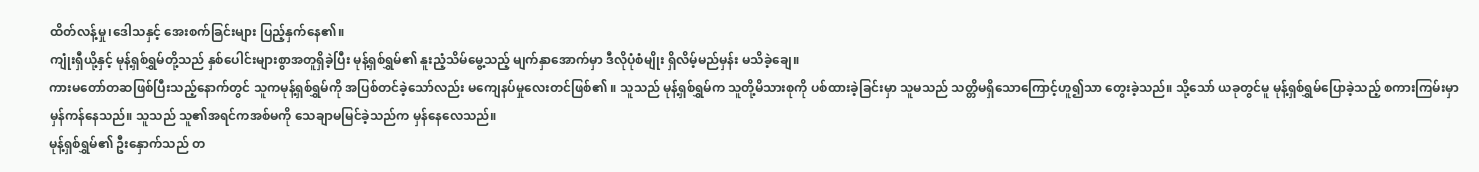ထိတ်လန့်မှု၊ဒေါသနှင့် အေးစက်ခြင်းများ ပြည့်နှက်နေ၏။
ကျုံးရှီယို့နှင့် မုန့်ရှစ်ရွှမ်တို့သည် နှစ်ပေါင်းများစွာအတူရှိခဲ့ပြီး မုန့်ရှစ်ရွှမ်၏ နူးညံ့သိမ်မွေ့သည့် မျက်နှာအောက်မှာ ဒီလိုပုံစံမျိုး ရှိလိမ့်မည်မှန်း မသိခဲ့ချေ။
ကားမတော်တဆဖြစ်ပြီးသည့်နောက်တွင် သူကမုန့်ရှစ်ရွှမ်ကို အပြစ်တင်ခဲ့သော်လည်း မကျေနပ်မှုလေးတင်ဖြစ်၏ ။ သူသည် မုန့်ရှစ်ရွှမ်က သူတို့မိသားစုကို ပစ်ထားခဲ့ခြင်းမှာ သူမသည် သတ္တိမရှိသောကြောင့်ဟူ၍သာ တွေးခဲ့သည်။ သို့သော် ယခုတွင်မူ မုန့်ရှစ်ရွှမ်ပြောခဲ့သည့် စကားကြမ်းမှာ မှန်ကန်နေသည်။ သူသည် သူ၏အရင်ကအစ်မကို သေချာမမြင်ခဲ့သည်က မှန်နေလေသည်။
မုန့်ရှစ်ရွှမ်၏ ဦးနှောက်သည် တ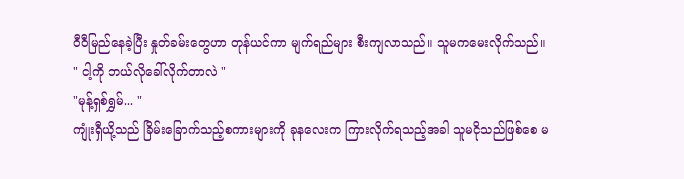ဝီဝီမြည်နေခဲ့ပြီး နှုတ်ခမ်းတွေဟာ တုန်ယင်ကာ မျက်ရည်များ စီးကျလာသည်။ သူမကမေးလိုက်သည်။
" ငါ့ကို ဘယ်လိုခေါ်လိုက်တာလဲ "
"မုန့်ရှစ်ရွှမ်... "
ကျုံးရှီယို့သည် ခြိမ်းခြောက်သည့်စကားများကို ခုနလေးက ကြားလိုက်ရသည့်အခါ သူမငိုသည်ဖြစ်စေ မ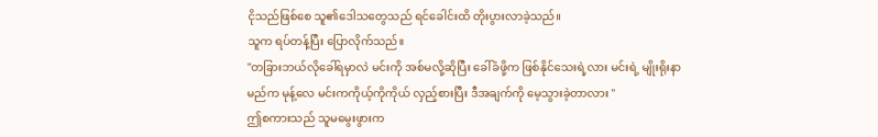ငိုသည်ဖြစ်စေ သူ၏ဒေါသတွေသည် ရင်ခေါင်းထိ တိုးပွားလာခဲ့သည်။
သူက ရပ်တန့်ပြီး ပြောလိုက်သည်။
"တခြားဘယ်လိုခေါ်ရမှာလဲ မင်းကို အစ်မလို့ဆိုပြီး ခေါ်ခံဖို့က ဖြစ်နိုင်သေးရဲ့လား မင်းရဲ့ မျိုးရိုးနာမည်က မုန့်လေ မင်းကကိုယ့်ကိုကိုယ် လှည့်စားပြီး ဒီအချက်ကို မေ့သွားခဲ့တာလား "
ဤစကားသည် သူမမွေးဖွားက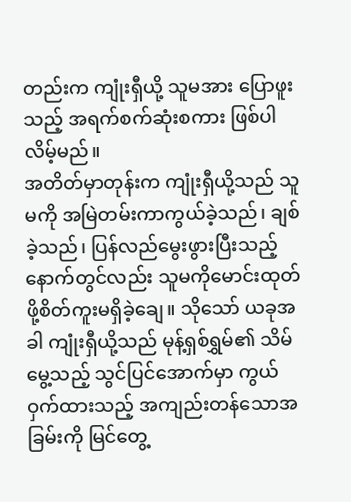တည်းက ကျုံးရှီယို့ သူမအား ပြောဖူးသည့် အရက်စက်ဆုံးစကား ဖြစ်ပါလိမ့်မည်။
အတိတ်မှာတုန်းက ကျုံးရှီယို့သည် သူမကို အမြဲတမ်းကာကွယ်ခဲ့သည်၊ ချစ်ခဲ့သည်၊ ပြန်လည်မွေးဖွားပြီးသည့်နောက်တွင်လည်း သူမကိုမောင်းထုတ်ဖို့စိတ်ကူးမရှိခဲ့ချေ။ သိုသော် ယခုအခါ ကျုံးရှီယို့သည် မုန့်ရှစ်ရွှမ်၏ သိမ်မွေ့သည့် သွင်ပြင်အောက်မှာ ကွယ်ဝှက်ထားသည့် အကျည်းတန်သောအခြမ်းကို မြင်တွေ့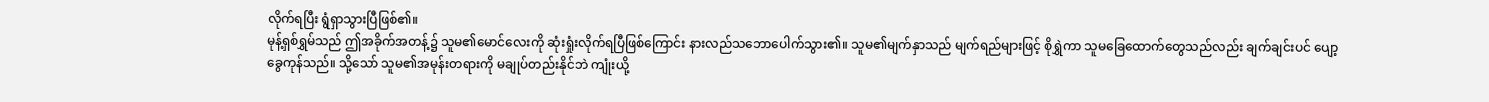လိုက်ရပြီး ရွံရှာသွားပြီဖြစ်၏။
မုန့်ရှစ်ရွှမ်သည် ဤအခိုက်အတန့်၌ သူမ၏မောင်လေးကို ဆုံးရှုံးလိုက်ရပြီဖြစ်ကြောင်း နားလည်သဘောပေါက်သွား၏။ သူမ၏မျက်နှာသည် မျက်ရည်များဖြင့် စိုရွှဲကာ သူမခြေထောက်တွေသည်လည်း ချက်ချင်းပင် ပျော့ခွေကုန်သည်။ သို့သော် သူမ၏အမုန်းတရားကို မချုပ်တည်းနိုင်ဘဲ ကျုံးယို့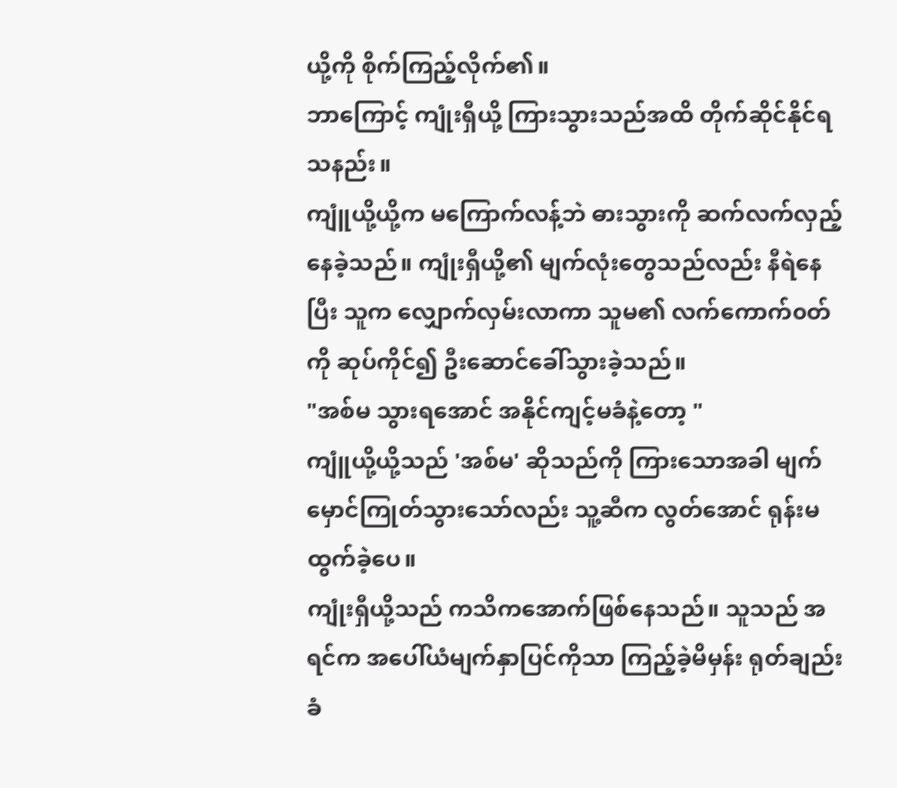ယို့ကို စိုက်ကြည့်လိုက်၏။
ဘာကြောင့် ကျုံးရှီယို့ ကြားသွားသည်အထိ တိုက်ဆိုင်နိုင်ရသနည်း။
ကျူံယို့ယို့က မကြောက်လန့်ဘဲ ဓားသွားကို ဆက်လက်လှည့်နေခဲ့သည်။ ကျုံးရှီယို့၏ မျက်လုံးတွေသည်လည်း နီရဲနေပြီး သူက လျှောက်လှမ်းလာကာ သူမ၏ လက်ကောက်၀တ်ကို ဆုပ်ကိုင်၍ ဦးဆောင်ခေါ်သွားခဲ့သည်။
"အစ်မ သွားရအောင် အနိုင်ကျင့်မခံနဲ့တော့ "
ကျူံယို့ယို့သည် 'အစ်မ' ဆိုသည်ကို ကြားသောအခါ မျက်မှောင်ကြုတ်သွားသော်လည်း သူ့ဆီက လွတ်အောင် ရုန်းမထွက်ခဲ့ပေ။
ကျုံးရှီယို့သည် ကသိကအောက်ဖြစ်နေသည်။ သူသည် အရင်က အပေါ်ယံမျက်နှာပြင်ကိုသာ ကြည့်ခဲ့မိမှန်း ရုတ်ချည်း ခံ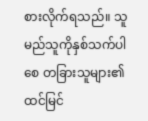စားလိုက်ရသည်။ သူ မည်သူကိုနှစ်သက်ပါစေ တခြားသူများ၏ ထင်မြင်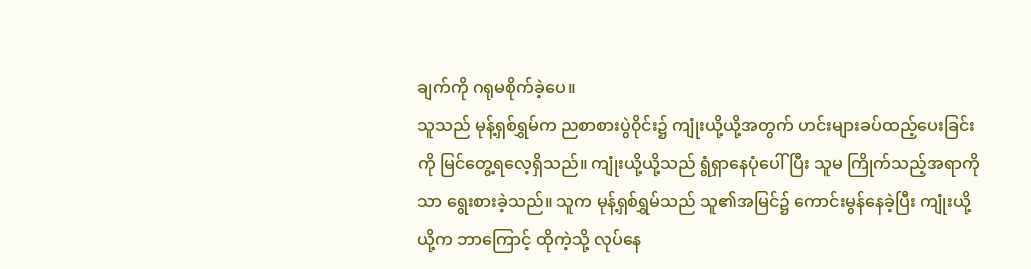ချက်ကို ဂရုမစိုက်ခဲ့ပေ။
သူသည် မုန့်ရှစ်ရွှမ်က ညစာစားပွဲ၀ိုင်း၌ ကျုံးယို့ယို့အတွက် ဟင်းများခပ်ထည့်ပေးခြင်းကို မြင်တွေ့ရလေ့ရှိသည်။ ကျုံးယို့ယို့သည် ရွံရှာနေပုံပေါ်ပြီး သူမ ကြိုက်သည့်အရာကိုသာ ရွေးစားခဲ့သည်။ သူက မုန့်ရှစ်ရွှမ်သည် သူ၏အမြင်၌ ကောင်းမွန်နေခဲ့ပြီး ကျုံးယို့ယို့က ဘာကြောင့် ထိုကဲ့သို့ လုပ်နေ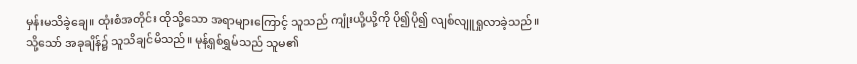မှန်းမသိခဲ့ချေ။ ထုံးစံအတိုင်း ထိုသို့သော အရာများကြောင့် သူသည် ကျုံးယို့ယို့ကို ပို၍ပို၍ လျစ်လျူရှုလာခဲ့သည်။
သို့သော် အခုချိန်၌ သူသိချင်မိသည်။ မုန့်ရှစ်ရွှမ်သည် သူမ၏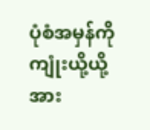ပုံစံအမှန်ကို ကျုံးယို့ယို့အား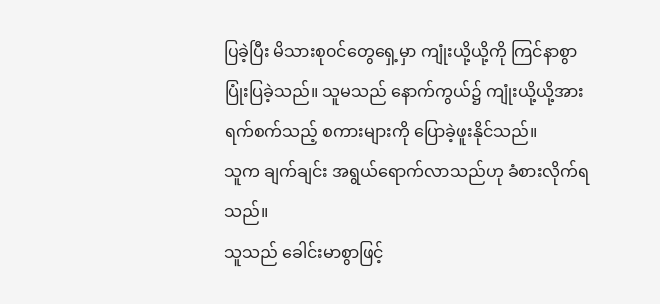ပြခဲ့ပြီး မိသားစု၀င်တွေရှေ့မှာ ကျုံးယို့ယို့ကို ကြင်နာစွာ ပြုံးပြခဲ့သည်။ သူမသည် နောက်ကွယ်၌ ကျုံးယို့ယို့အား ရက်စက်သည့် စကားများကို ပြောခဲ့ဖူးနိုင်သည်။
သူက ချက်ချင်း အရွယ်ရောက်လာသည်ဟု ခံစားလိုက်ရသည်။
သူသည် ခေါင်းမာစွာဖြင့်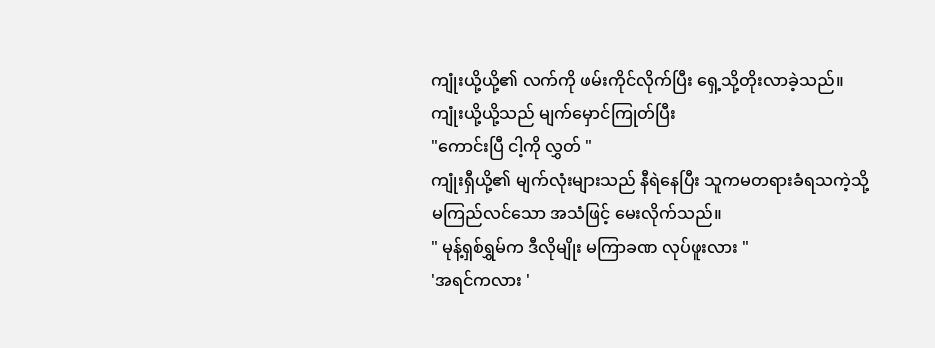ကျုံးယို့ယို့၏ လက်ကို ဖမ်းကိုင်လိုက်ပြီး ရှေ့သို့တိုးလာခဲ့သည်။ ကျုံးယို့ယို့သည် မျက်မှောင်ကြုတ်ပြီး
"ကောင်းပြီ ငါ့ကို လွှတ် "
ကျုံးရှီယို့၏ မျက်လုံးများသည် နီရဲနေပြီး သူကမတရားခံရသကဲ့သို့ မကြည်လင်သော အသံဖြင့် မေးလိုက်သည်။
" မုန့်ရှစ်ရွှမ်က ဒီလိုမျိုး မကြာခဏ လုပ်ဖူးလား "
'အရင်ကလား '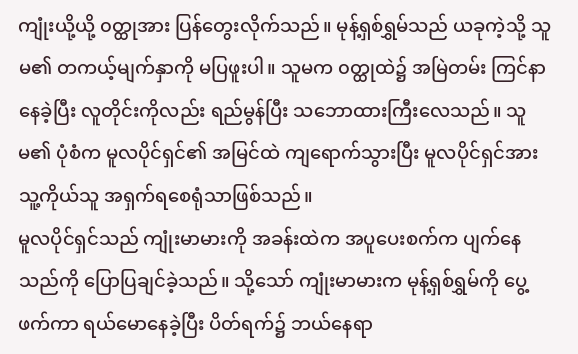ကျုံးယို့ယို့ ၀တ္ထုအား ပြန်တွေးလိုက်သည်။ မုန့်ရှစ်ရွှမ်သည် ယခုကဲ့သို့ သူမ၏ တကယ့်မျက်နှာကို မပြဖူးပါ။ သူမက ၀တ္ထုထဲ၌ အမြဲတမ်း ကြင်နာနေခဲ့ပြီး လူတိုင်းကိုလည်း ရည်မွန်ပြီး သဘောထားကြီးလေသည်။ သူမ၏ ပုံစံက မူလပိုင်ရှင်၏ အမြင်ထဲ ကျရောက်သွားပြီး မူလပိုင်ရှင်အား သူ့ကိုယ်သူ အရှက်ရစေရုံသာဖြစ်သည်။
မူလပိုင်ရှင်သည် ကျုံးမာမားကို အခန်းထဲက အပူပေးစက်က ပျက်နေသည်ကို ပြောပြချင်ခဲ့သည်။ သို့သော် ကျုံးမာမားက မုန့်ရှစ်ရွှမ်ကို ပွေ့ဖက်ကာ ရယ်မောနေခဲ့ပြီး ပိတ်ရက်၌ ဘယ်နေရာ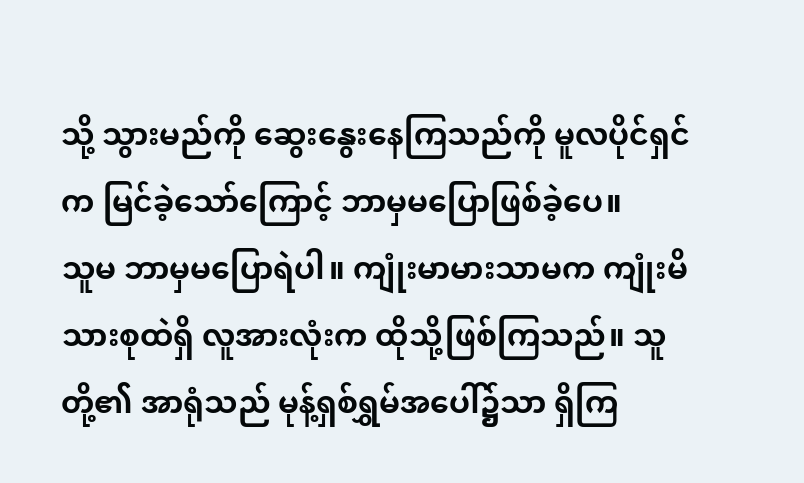သို့ သွားမည်ကို ဆွေးနွေးနေကြသည်ကို မူလပိုင်ရှင်က မြင်ခဲ့သော်ကြောင့် ဘာမှမပြောဖြစ်ခဲ့ပေ။
သူမ ဘာမှမပြောရဲပါ။ ကျုံးမာမားသာမက ကျုံးမိသားစုထဲရှိ လူအားလုံးက ထိုသို့ဖြစ်ကြသည်။ သူတို့၏ အာရုံသည် မုန့်ရှစ်ရွှမ်အပေါ်၌သာ ရှိကြ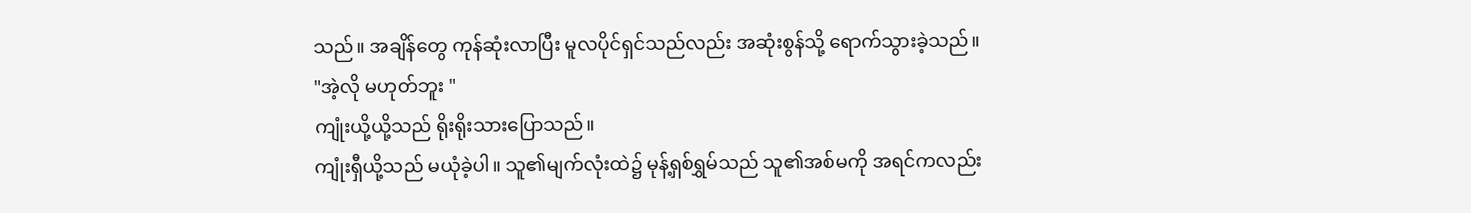သည်။ အချိန်တွေ ကုန်ဆုံးလာပြီး မူလပိုင်ရှင်သည်လည်း အဆုံးစွန်သို့ ရောက်သွားခဲ့သည်။
"အဲ့လို မဟုတ်ဘူး "
ကျုံးယို့ယို့သည် ရိုးရိုးသားပြောသည်။
ကျုံးရှီယို့သည် မယုံခဲ့ပါ။ သူ၏မျက်လုံးထဲ၌ မုန့်ရှစ်ရွှမ်သည် သူ၏အစ်မကို အရင်ကလည်း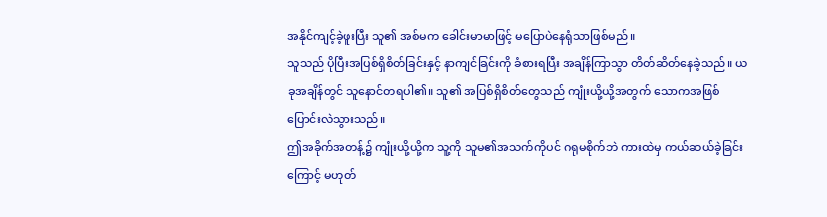အနိုင်ကျင့်ခဲ့ဖူးပြီး သူ၏ အစ်မက ခေါင်းမာမာဖြင့် မပြောပဲနေရုံသာဖြစ်မည်။
သူသည် ပိုပြီးအပြစ်ရှိစိတ်ခြင်းနှင့် နာကျင်ခြင်းကို ခံစားရပြီး အချိန်ကြာသွာ တိတ်ဆိတ်နေခဲ့သည်။ ယခုအချိန်တွင် သူနောင်တရပါ၏။ သူ၏ အပြစ်ရှိစိတ်တွေသည် ကျုံးယို့ယို့အတွက် သောကအဖြစ်ပြောင်းလဲသွားသည်။
ဤအခိုက်အတန့်၌ ကျုံးယို့ယို့က သူ့ကို သူမ၏အသက်ကိုပင် ဂရုမစိုက်ဘဲ ကားထဲမှ ကယ်ဆယ်ခဲ့ခြင်းကြောင့် မဟုတ်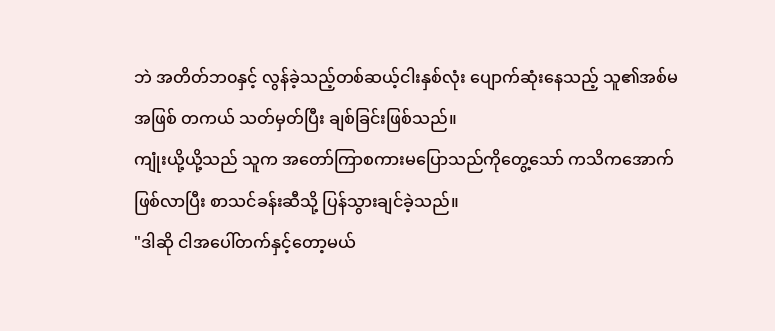ဘဲ အတိတ်ဘ၀နှင့် လွန်ခဲ့သည့်တစ်ဆယ့်ငါးနှစ်လုံး ပျောက်ဆုံးနေသည့် သူ၏အစ်မအဖြစ် တကယ် သတ်မှတ်ပြီး ချစ်ခြင်းဖြစ်သည်။
ကျုံးယို့ယို့သည် သူက အတော်ကြာစကားမပြောသည်ကိုတွေ့သော် ကသိကအောက်ဖြစ်လာပြီး စာသင်ခန်းဆီသို့ ပြန်သွားချင်ခဲ့သည်။
"ဒါဆို ငါအပေါ်တက်နှင့်တော့မယ်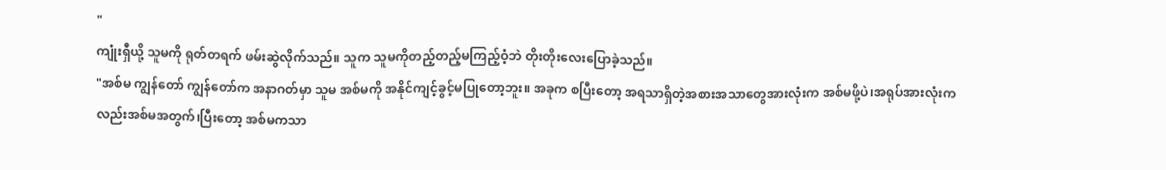"
ကျုံးရှီယို့ သူမကို ရုတ်တရက် ဖမ်းဆွဲလိုက်သည်။ သူက သူမကိုတည့်တည့်မကြည့်ဝံ့ဘဲ တိုးတိုးလေးပြောခဲ့သည်။
"အစ်မ ကျွန်တော် ကျွန်တော်က အနာဂတ်မှာ သူမ အစ်မကို အနိုင်ကျင့်ခွင့်မပြုတော့ဘူး။ အခုက စပြီးတော့ အရသာရှိတဲ့အစားအသာတွေအားလုံးက အစ်မဖို့ပဲ၊အရုပ်အားလုံးကလည်းအစ်မအတွက်၊ပြီးတော့ အစ်မကသာ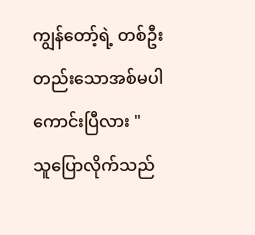ကျွန်တော့်ရဲ့ တစ်ဦးတည်းသောအစ်မပါ ကောင်းပြီလား "
သူပြောလိုက်သည်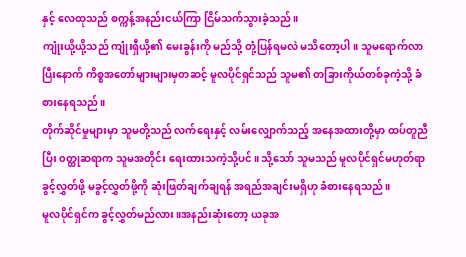နှင့် လေထုသည် စက္ကန့်အနည်းငယ်ကြာ ငြိမ်သက်သွားခဲ့သည်။
ကျုံးယို့ယို့သည် ကျုံးရှီယို့၏ မေးခွန်းကို မည်သို့ တုံ့ပြန်ရမလဲ မသိတော့ပါ။ သူမရောက်လာပြီးနောက် ကိစ္စအတော်များများမှတဆင့် မူလပိုင်ရှင်သည် သူမ၏ တခြားကိုယ်တစ်ခုကဲ့သို့ ခံစားနေရသည်။
တိုက်ဆိုင်မှုများမှာ သူမတို့သည် လက်ရေးနှင့် လမ်းလျှောက်သည့် အနေအထားတို့မှာ ထပ်တူညီပြီး ၀တ္ထုဆရာက သူမအတိုင်း ရေးထားသကဲ့သို့ပင်။ သို့သော် သူမသည် မူလပိုင်ရှင်မဟုတ်ရာ ခွင့်လွှတ်ဖို့ မခွင့်လွှတ်ဖို့ကို ဆုံးဖြတ်ချက်ချရန် အရည်အချင်းမရှိဟု ခံစားနေရသည်။
မူလပိုင်ရှင်က ခွင့်လွှတ်မည်လား။အနည်းဆုံးတော့ ယခုအ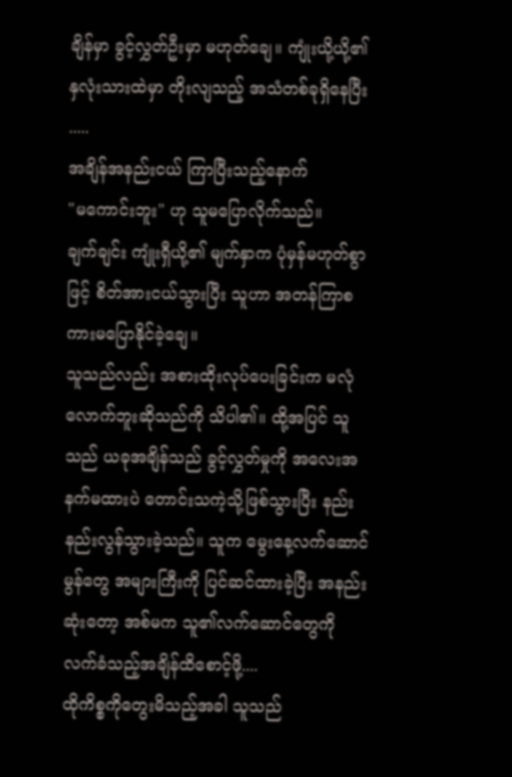ချိန်မှာ ခွင့်လွှတ်ဦးမှာ မဟုတ်ချေ။ ကျုံးယို့ယို့၏ နှလုံးသားထဲမှာ တိုးလျသည့် အသံတစ်ခုရှိနေပြီး .....
အချိန်အနည်းငယ် ကြာပြီးသည့်နောက်
"မကောင်းဘူး" ဟု သူမပြောလိုက်သည်။
ချက်ချင်း ကျုံးရှီယို့၏ မျက်နှာက ပုံမှန်မဟုတ်စွာဖြင့် စိတ်အားငယ်သွားပြီး သူဟာ အတန်ကြာစကားမပြောနိုင်ခဲ့ချေ။
သူသည်လည်း အစားထိုးလုပ်ပေးခြင်းက မလုံလောက်ဘူးဆိုသည်ကို သိပါ၏။ ထို့အပြင် သူသည် ယခုအချိန်သည် ခွင့်လွှတ်မှုကို အလေးအနက်မထားပဲ တောင်းသကဲ့သို့ဖြစ်သွားပြီး နည်းနည်းလွန်သွားခဲ့သည်။ သူက မွေးနေ့လက်ဆောင်မွန်တွေ အများကြီးကို ပြင်ဆင်ထားခဲ့ပြီး အနည်းဆုံးတော့ အစ်မက သူ၏လက်ဆောင်တွေကို လက်ခံသည့်အချိန်ထိစောင့်ဖို့....
ထိုကိစ္စကိုတွေးမိသည့်အခါ သူသည်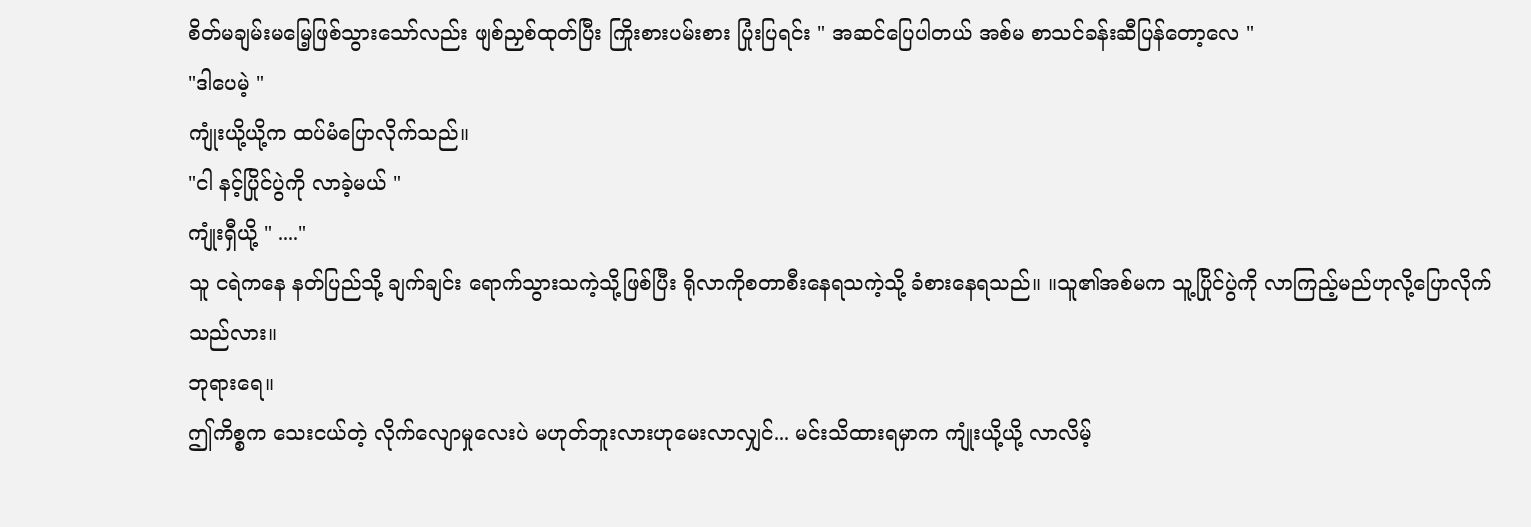စိတ်မချမ်းမမြေ့ဖြစ်သွားသော်လည်း ဖျစ်ညှစ်ထုတ်ပြီး ကြိုးစားပမ်းစား ပြုံးပြရင်း " အဆင်ပြေပါတယ် အစ်မ စာသင်ခန်းဆီပြန်တော့လေ "
"ဒါပေမဲ့ "
ကျုံးယို့ယို့က ထပ်မံပြောလိုက်သည်။
"ငါ နင့်ပြိုင်ပွဲကို လာခဲ့မယ် "
ကျုံးရှီယို့ " ...."
သူ ငရဲကနေ နတ်ပြည်သို့ ချက်ချင်း ရောက်သွားသကဲ့သို့ဖြစ်ပြီး ရိုလာကိုစတာစီးနေရသကဲ့သို့ ခံစားနေရသည်။ ။သူ၏အစ်မက သူ့ပြိုင်ပွဲကို လာကြည့်မည်ဟုလို့ပြောလိုက်သည်လား။
ဘုရားရေ။
ဤကိစ္စက သေးငယ်တဲ့ လိုက်လျောမှုလေးပဲ မဟုတ်ဘူးလားဟုမေးလာလျှင်... မင်းသိထားရမှာက ကျုံးယို့ယို့ လာလိမ့်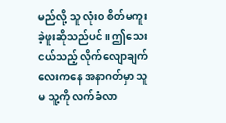မည်လို့ သူ လုံး၀ စိတ်မကူးခဲ့ဖူးဆိုသည်ပင်။ ဤသေးငယ်သည့် လိုက်လျောချက်လေးကနေ အနာဂတ်မှာ သူမ သူ့ကို လက်ခံလာ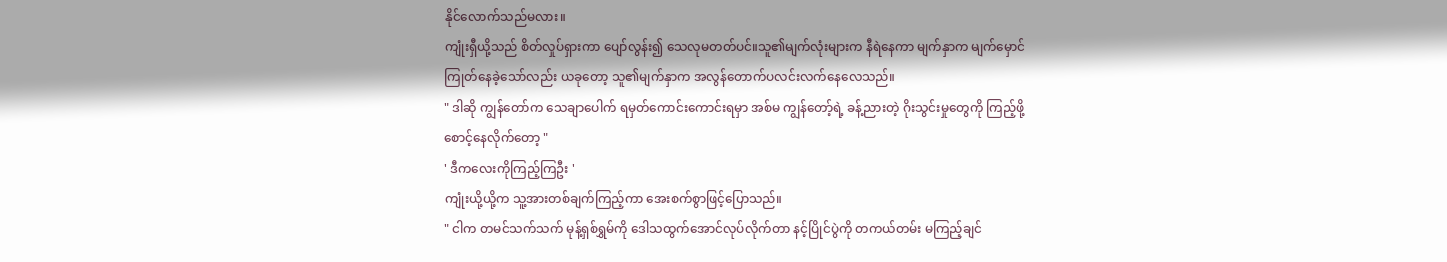နိုင်လောက်သည်မလား။
ကျုံးရှီယို့သည် စိတ်လှုပ်ရှားကာ ပျော်လွန်း၍ သေလုမတတ်ပင်။သူ၏မျက်လုံးများက နီရဲနေကာ မျက်နှာက မျက်မှောင်ကြုတ်နေခဲ့သော်လည်း ယခုတော့ သူ၏မျက်နှာက အလွန်တောက်ပလင်းလက်နေလေသည်။
" ဒါဆို ကျွန်တော်က သေချာပေါက် ရမှတ်ကောင်းကောင်းရမှာ အစ်မ ကျွန်တော့်ရဲ့ ခန့်ညားတဲ့ ဂိုးသွင်းမှုတွေကို ကြည့်ဖို့ စောင့်နေလိုက်တော့ "
' ဒီကလေးကိုကြည့်ကြဦး '
ကျုံးယို့ယို့က သူ့အားတစ်ချက်ကြည့်ကာ အေးစက်စွာဖြင့်ပြောသည်။
" ငါက တမင်သက်သက် မုန့်ရှစ်ရွှမ်ကို ဒေါသထွက်အောင်လုပ်လိုက်တာ နင့်ပြိုင်ပွဲကို တကယ်တမ်း မကြည့်ချင်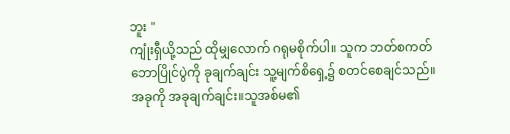ဘူး "
ကျုံးရှီယို့သည် ထိုမျှလောက် ဂရုမစိုက်ပါ။ သူက ဘတ်စကတ်ဘောပြိုင်ပွဲကို ခုချက်ချင်း သူ့မျက်စိရှေ့၌ စတင်စေချင်သည်။
အခုကို အခုချက်ချင်း။သူအစ်မ၏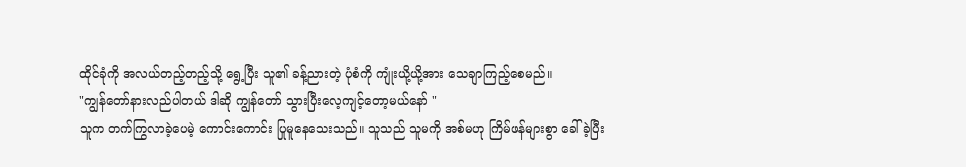ထိုင်ခုံကို အလယ်တည့်တည့်သို့ ရွေ့ပြီး သူ၏ ခန့်ညားတဲ့ ပုံစံကို ကျုံးယို့ယို့အား သေချာကြည့်စေမည်။
"ကျွန်တော်နားလည်ပါတယ် ဒါဆို ကျွန်တော် သွားပြီးလေ့ကျင့်တော့မယ်နော် "
သူက တက်ကြွလာခဲ့ပေမဲ့ ကောင်းကောင်း ပြုမူနေသေးသည်။ သူသည် သူမကို အစ်မဟု ကြိမ်ဖန်များစွာ ခေါ်ခဲ့ပြီး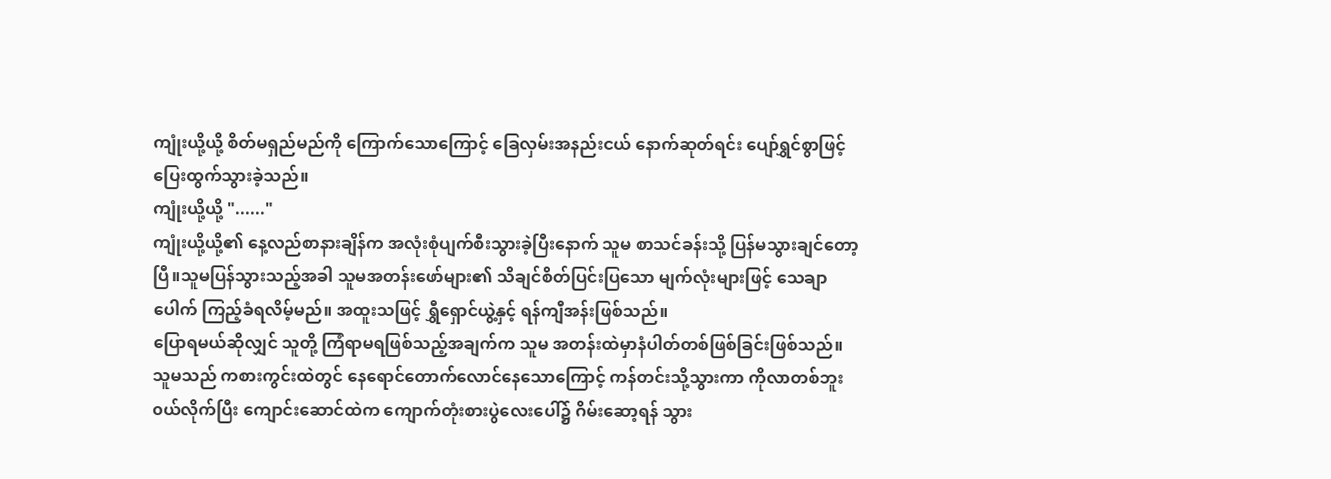ကျုံးယို့ယို့ စိတ်မရှည်မည်ကို ကြောက်သောကြောင့် ခြေလှမ်းအနည်းငယ် နောက်ဆုတ်ရင်း ပျော်ရွှင်စွာဖြင့် ပြေးထွက်သွားခဲ့သည်။
ကျုံးယို့ယို့ "......"
ကျုံးယို့ယို့၏ နေ့လည်စာနားချိန်က အလုံးစုံပျက်စီးသွားခဲ့ပြီးနောက် သူမ စာသင်ခန်းသို့ ပြန်မသွားချင်တော့ပြီ။သူမပြန်သွားသည့်အခါ သူမအတန်းဖော်များ၏ သိချင်စိတ်ပြင်းပြသော မျက်လုံးများဖြင့် သေချာပေါက် ကြည့်ခံရလိမ့်မည်။ အထူးသဖြင့် ရွှီရှောင်ယွဲ့နှင့် ရန်ကျီအန်းဖြစ်သည်။
ပြောရမယ်ဆိုလျှင် သူတို့ ကြံရာမရဖြစ်သည့်အချက်က သူမ အတန်းထဲမှာနံပါတ်တစ်ဖြစ်ခြင်းဖြစ်သည်။
သူမသည် ကစားကွင်းထဲတွင် နေရောင်တောက်လောင်နေသောကြောင့် ကန်တင်းသို့သွားကာ ကိုလာတစ်ဘူး၀ယ်လိုက်ပြီး ကျောင်းဆောင်ထဲက ကျောက်တုံးစားပွဲလေးပေါ်၌ ဂိမ်းဆော့ရန် သွား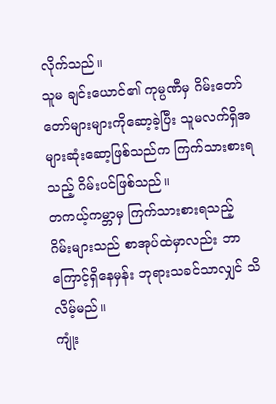လိုက်သည်။
သူမ ချင်းယောင်၏ ကုမ္ပဏီမှ ဂိမ်းတော်တော်များများကိုဆော့ခဲ့ပြီး သူမလက်ရှိအများဆုံးဆော့ဖြစ်သည်က ကြက်သားစားရသည့် ဂိမ်းပင်ဖြစ်သည်။
တကယ့်ကမ္ဘာမှ ကြက်သားစားရသည့်
ဂိမ်းများသည် စာအုပ်ထဲမှာလည်း ဘာကြောင့်ရှိနေမှန်း ဘုရားသခင်သာလျှင် သိလိမ့်မည်။
ကျုံး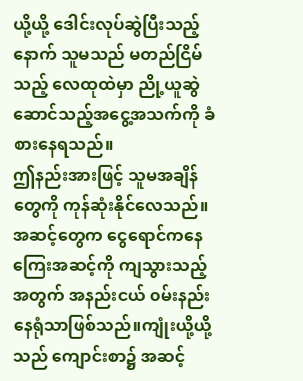ယို့ယို့ ဒေါင်းလုပ်ဆွဲပြီးသည့်နောက် သူမသည် မတည်ငြိမ်သည့် လေထုထဲမှာ ညို့ယူဆွဲဆောင်သည့်အငွေ့အသက်ကို ခံစားနေရသည်။
ဤနည်းအားဖြင့် သူမအချိန်တွေကို ကုန်ဆုံးနိုင်လေသည်။
အဆင့်တွေက ငွေရောင်ကနေ ကြေးအဆင့်ကို ကျသွားသည့်အတွက် အနည်းငယ် ၀မ်းနည်းနေရုံသာဖြစ်သည်။ကျုံးယို့ယို့သည် ကျောင်းစာ၌ အဆင့်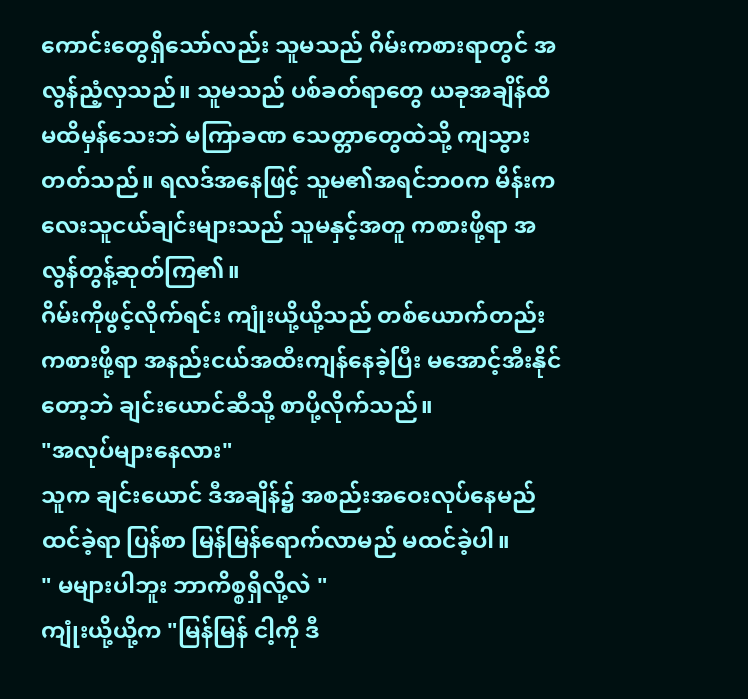ကောင်းတွေရှိသော်လည်း သူမသည် ဂိမ်းကစားရာတွင် အလွန်ညံ့လှသည်။ သူမသည် ပစ်ခတ်ရာတွေ ယခုအချိန်ထိ မထိမှန်သေးဘဲ မကြာခဏ သေတ္တာတွေထဲသို့ ကျသွားတတ်သည်။ ရလဒ်အနေဖြင့် သူမ၏အရင်ဘ၀က မိန်းကလေးသူငယ်ချင်းများသည် သူမနှင့်အတူ ကစားဖို့ရာ အလွန်တွန့်ဆုတ်ကြ၏။
ဂိမ်းကိုဖွင့်လိုက်ရင်း ကျုံးယို့ယို့သည် တစ်ယောက်တည်းကစားဖို့ရာ အနည်းငယ်အထီးကျန်နေခဲ့ပြီး မအောင့်အီးနိုင်တော့ဘဲ ချင်းယောင်ဆီသို့ စာပို့လိုက်သည်။
"အလုပ်များနေလား"
သူက ချင်းယောင် ဒီအချိန်၌ အစည်းအဝေးလုပ်နေမည်ထင်ခဲ့ရာ ပြန်စာ မြန်မြန်ရောက်လာမည် မထင်ခဲ့ပါ။
" မများပါဘူး ဘာကိစ္စရှိလို့လဲ "
ကျုံးယို့ယို့က "မြန်မြန် ငါ့ကို ဒီ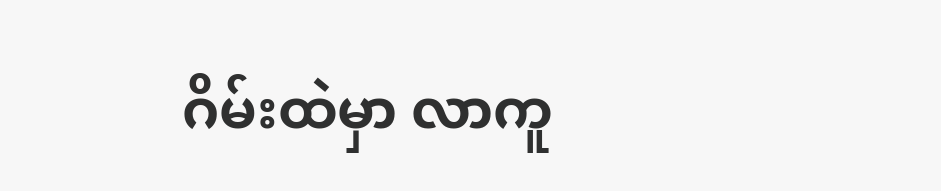ဂိမ်းထဲမှာ လာကူ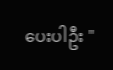ပေးပါဦး "